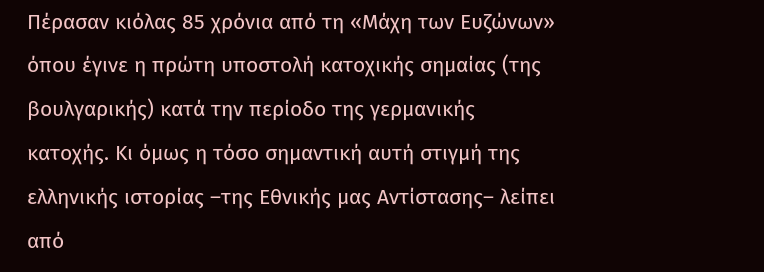Πέρασαν κιόλας 85 χρόνια από τη «Μάχη των Ευζώνων» όπου έγινε η πρώτη υποστολή κατοχικής σημαίας (της βουλγαρικής) κατά την περίοδο της γερμανικής κατοχής. Κι όμως η τόσο σημαντική αυτή στιγμή της ελληνικής ιστορίας –της Εθνικής μας Αντίστασης– λείπει από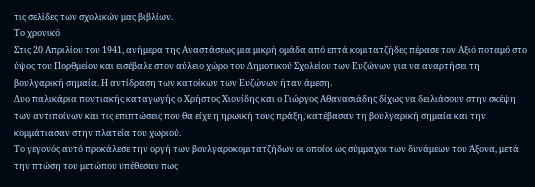τις σελίδες των σχολικών μας βιβλίων.
Το χρονικό
Στις 20 Απριλίου του 1941, ανήμερα της Αναστάσεως μια μικρή ομάδα από επτά κομιτατζήδες πέρασε τον Αξιό ποταμό στο ύψος του Πορθμείου και εισέβαλε στον αύλειο χώρο του Δημοτικού Σχολείου των Ευζώνων για να αναρτήσει τη βουλγαρική σημαία. Η αντίδραση των κατοίκων των Ευζώνων ήταν άμεση.
Δυο παλικάρια ποντιακής καταγωγής ο Χρήστος Χιονίδης και ο Γιώργος Αθανασιάδης δίχως να δειλιάσουν στην σκέψη των αντιποίνων και τις επιπτώσεις που θα είχε η ηρωική τους πράξη, κατέβασαν τη βουλγαρική σημαία και την κομμάτιασαν στην πλατεία του χωριού.
Το γεγονός αυτό προκάλεσε την οργή των βουλγαροκομιτατζήδων οι οποίοι ως σύμμαχοι των δυνάμεων του Άξονα, μετά την πτώση του μετώπου υπέθεσαν πως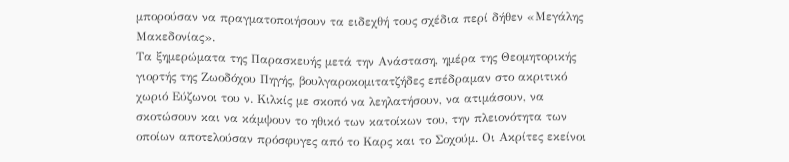μπορούσαν να πραγματοποιήσουν τα ειδεχθή τους σχέδια περί δήθεν «Μεγάλης Μακεδονίας».
Τα ξημερώματα της Παρασκευής μετά την Ανάσταση, ημέρα της Θεομητορικής γιορτής της Ζωοδόχου Πηγής, βουλγαροκομιτατζήδες επέδραμαν στο ακριτικό χωριό Εύζωνοι του ν. Κιλκίς με σκοπό να λεηλατήσουν, να ατιμάσουν, να σκοτώσουν και να κάμψουν το ηθικό των κατοίκων του, την πλειονότητα των οποίων αποτελούσαν πρόσφυγες από το Καρς και το Σοχούμ. Οι Ακρίτες εκείνοι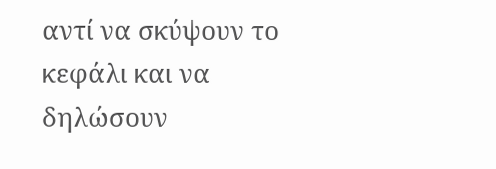αντί να σκύψουν το κεφάλι και να δηλώσουν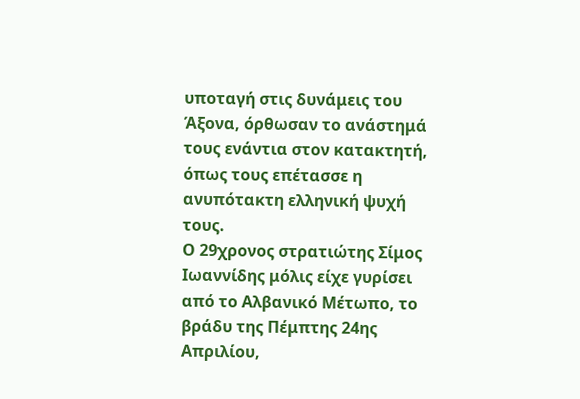υποταγή στις δυνάμεις του Άξονα, όρθωσαν το ανάστημά τους ενάντια στον κατακτητή, όπως τους επέτασσε η ανυπότακτη ελληνική ψυχή τους.
Ο 29χρονος στρατιώτης Σίμος Ιωαννίδης μόλις είχε γυρίσει από το Αλβανικό Μέτωπο, το βράδυ της Πέμπτης 24ης Απριλίου,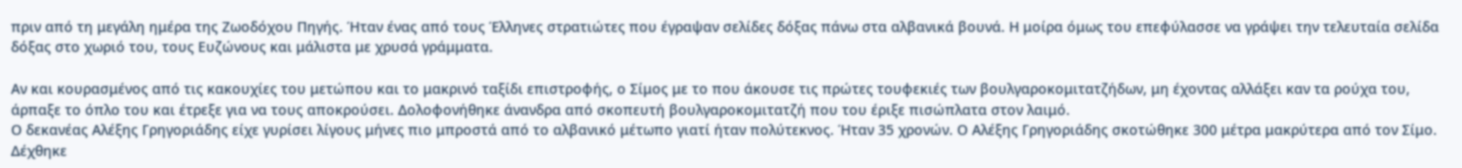πριν από τη μεγάλη ημέρα της Ζωοδόχου Πηγής. Ήταν ένας από τους Έλληνες στρατιώτες που έγραψαν σελίδες δόξας πάνω στα αλβανικά βουνά. Η μοίρα όμως του επεφύλασσε να γράψει την τελευταία σελίδα δόξας στο χωριό του, τους Ευζώνους και μάλιστα με χρυσά γράμματα.

Αν και κουρασμένος από τις κακουχίες του μετώπου και το μακρινό ταξίδι επιστροφής, ο Σίμος με το που άκουσε τις πρώτες τουφεκιές των βουλγαροκομιτατζήδων, μη έχοντας αλλάξει καν τα ρούχα του, άρπαξε το όπλο του και έτρεξε για να τους αποκρούσει. Δολοφονήθηκε άνανδρα από σκοπευτή βουλγαροκομιτατζή που του έριξε πισώπλατα στον λαιμό.
Ο δεκανέας Αλέξης Γρηγοριάδης είχε γυρίσει λίγους μήνες πιο μπροστά από το αλβανικό μέτωπο γιατί ήταν πολύτεκνος. Ήταν 35 χρονών. Ο Αλέξης Γρηγοριάδης σκοτώθηκε 300 μέτρα μακρύτερα από τον Σίμο. Δέχθηκε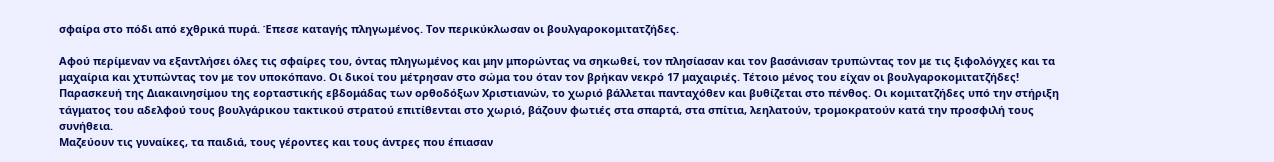σφαίρα στο πόδι από εχθρικά πυρά. Έπεσε καταγής πληγωμένος. Τον περικύκλωσαν οι βουλγαροκομιτατζήδες.

Αφού περίμεναν να εξαντλήσει όλες τις σφαίρες του, όντας πληγωμένος και μην μπορώντας να σηκωθεί, τον πλησίασαν και τον βασάνισαν τρυπώντας τον με τις ξιφολόγχες και τα μαχαίρια και χτυπώντας τον με τον υποκόπανο. Οι δικοί του μέτρησαν στο σώμα του όταν τον βρήκαν νεκρό 17 μαχαιριές. Τέτοιο μένος του είχαν οι βουλγαροκομιτατζήδες!
Παρασκευή της Διακαινησίμου της εορταστικής εβδομάδας των ορθοδόξων Χριστιανών, το χωριό βάλλεται πανταχόθεν και βυθίζεται στο πένθος. Οι κομιτατζήδες υπό την στήριξη τάγματος του αδελφού τους βουλγάρικου τακτικού στρατού επιτίθενται στο χωριό, βάζουν φωτιές στα σπαρτά, στα σπίτια, λεηλατούν, τρομοκρατούν κατά την προσφιλή τους συνήθεια.
Μαζεύουν τις γυναίκες, τα παιδιά, τους γέροντες και τους άντρες που έπιασαν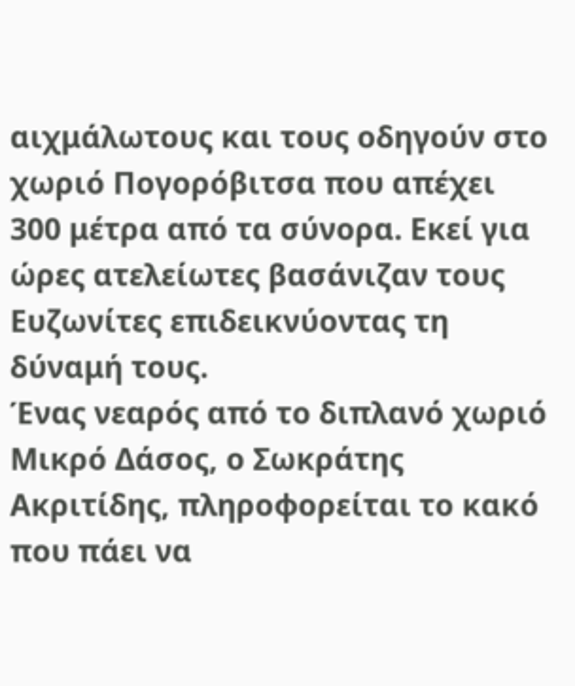αιχμάλωτους και τους οδηγούν στο χωριό Πογορόβιτσα που απέχει 300 μέτρα από τα σύνορα. Εκεί για ώρες ατελείωτες βασάνιζαν τους Ευζωνίτες επιδεικνύοντας τη δύναμή τους.
Ένας νεαρός από το διπλανό χωριό Μικρό Δάσος, ο Σωκράτης Ακριτίδης, πληροφορείται το κακό που πάει να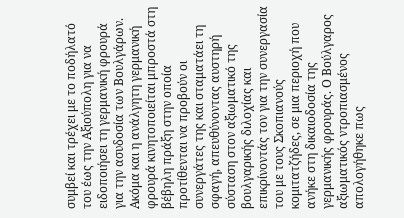συμβεί και τρέχει με το ποδήλατό του έως την Αξιούπολη για να ειδοποιήσει τη γερμανική φρουρά για την ασυδοσία των Βουλγάρων.
Ακόμα και η ανάλγητη γερμανική φρουρά κινητοποιείται μπροστά στη βέβηλη πράξη στην οποία προτίθενται να προβούν οι συνεργάτες της και σταματάει τη σφαγή, απευθύνοντας αυστηρή σύσταση στον αξιωματικό της βουλγαρικής διλοχίας και επικρίνοντάς τον για την συνεργασία του με τους Σκοπιανούς κομιτατζήδες, σε μια περιοχή που ανήκε στη δικαιοδοσία της γερμανικής φρουράς. Ο Βούλγαρος αξιωματικός ντροπιασμένος απολογήθηκε πως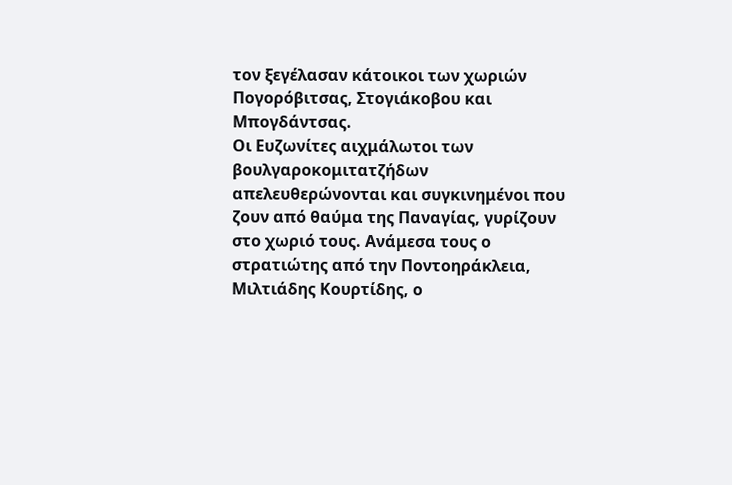τον ξεγέλασαν κάτοικοι των χωριών Πογορόβιτσας, Στογιάκοβου και Μπογδάντσας.
Οι Ευζωνίτες αιχμάλωτοι των βουλγαροκομιτατζήδων απελευθερώνονται και συγκινημένοι που ζουν από θαύμα της Παναγίας, γυρίζουν στο χωριό τους. Ανάμεσα τους ο στρατιώτης από την Ποντοηράκλεια, Μιλτιάδης Κουρτίδης, ο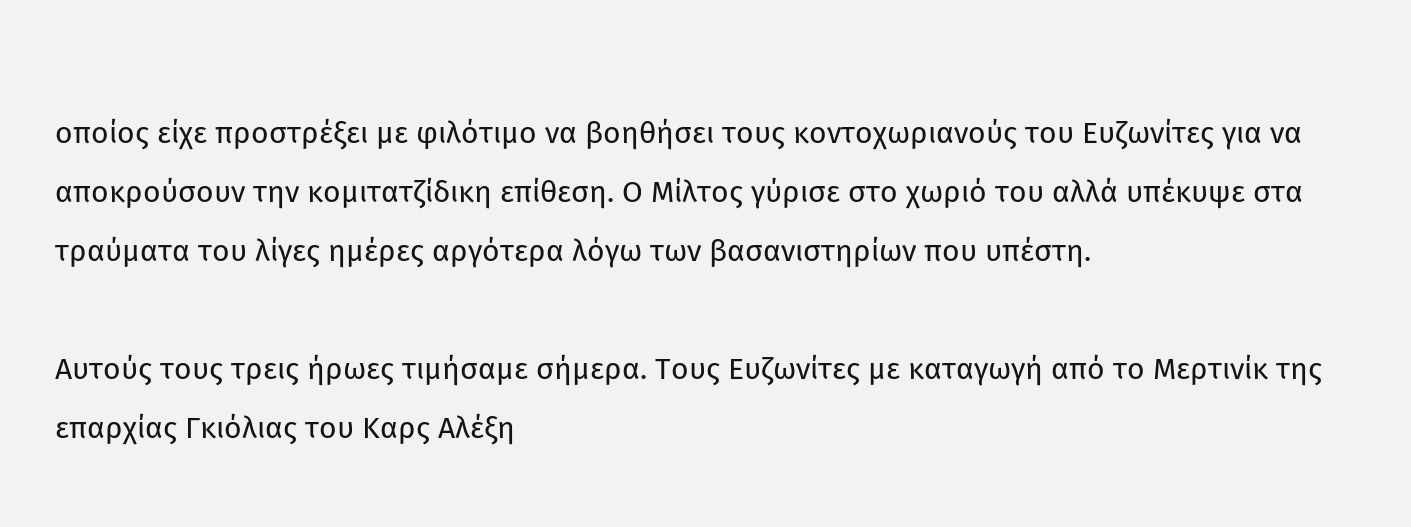οποίος είχε προστρέξει με φιλότιμο να βοηθήσει τους κοντοχωριανούς του Ευζωνίτες για να αποκρούσουν την κομιτατζίδικη επίθεση. Ο Μίλτος γύρισε στο χωριό του αλλά υπέκυψε στα τραύματα του λίγες ημέρες αργότερα λόγω των βασανιστηρίων που υπέστη.

Αυτούς τους τρεις ήρωες τιμήσαμε σήμερα. Τους Ευζωνίτες με καταγωγή από το Μερτινίκ της επαρχίας Γκιόλιας του Καρς Αλέξη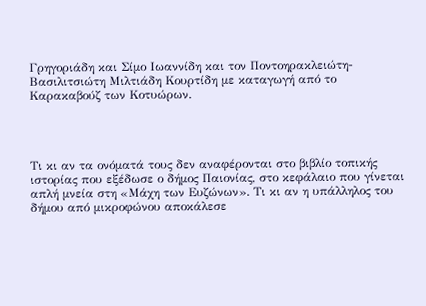Γρηγοριάδη και Σίμο Ιωαννίδη και τον Ποντοηρακλειώτη-Βασιλιτσιώτη Μιλτιάδη Κουρτίδη με καταγωγή από το Καρακαβούζ των Κοτυώρων.




Τι κι αν τα ονόματά τους δεν αναφέρονται στο βιβλίο τοπικής ιστορίας που εξέδωσε ο δήμος Παιονίας, στο κεφάλαιο που γίνεται απλή μνεία στη «Μάχη των Ευζώνων». Τι κι αν η υπάλληλος του δήμου από μικροφώνου αποκάλεσε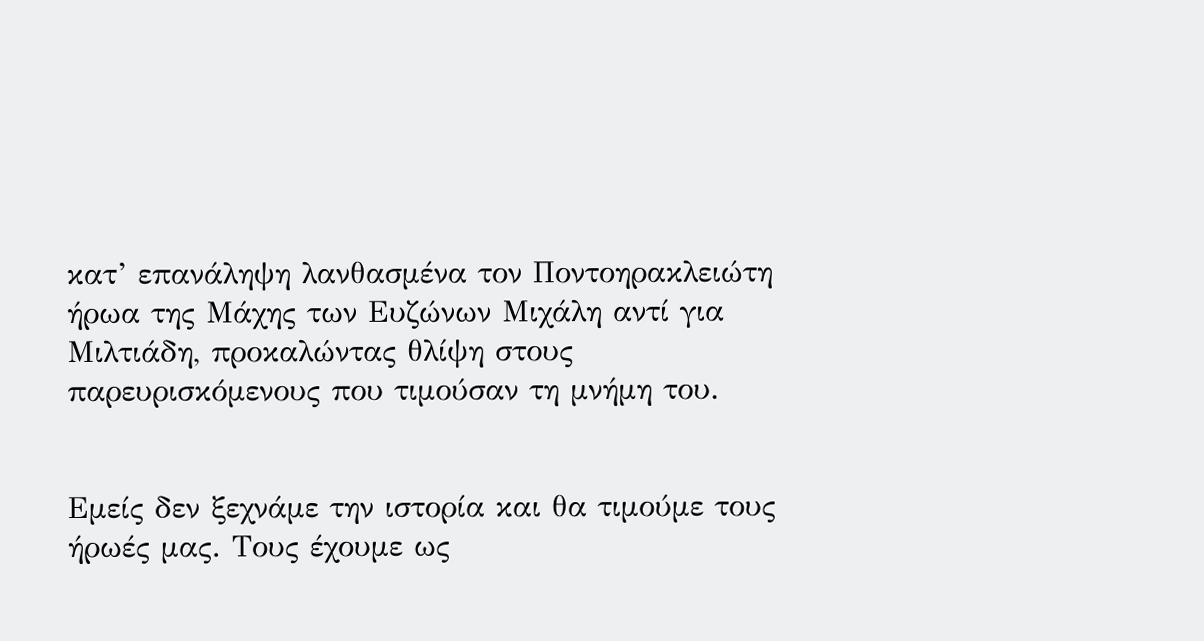κατ’ επανάληψη λανθασμένα τον Ποντοηρακλειώτη ήρωα της Μάχης των Ευζώνων Μιχάλη αντί για Μιλτιάδη, προκαλώντας θλίψη στους παρευρισκόμενους που τιμούσαν τη μνήμη του.


Εμείς δεν ξεχνάμε την ιστορία και θα τιμούμε τους ήρωές μας. Τους έχουμε ως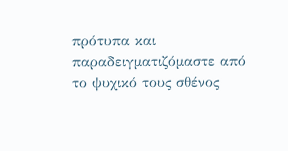πρότυπα και
παραδειγματιζόμαστε από το ψυχικό τους σθένος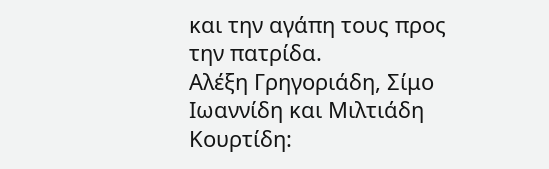και την αγάπη τους προς την πατρίδα.
Αλέξη Γρηγοριάδη, Σίμο Ιωαννίδη και Μιλτιάδη Κουρτίδη: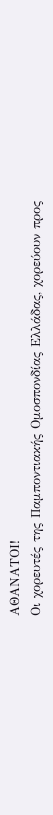ΑΘΑΝΑΤΟΙ!
Οι χορευτές της Παμποντιακής Ομοσπονδίας Ελλάδας, χορεύουν προς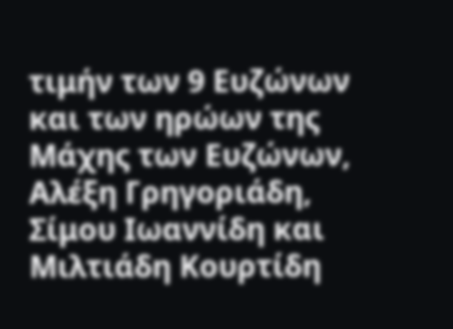τιμήν των 9 Ευζώνων και των ηρώων της Μάχης των Ευζώνων, Αλέξη Γρηγοριάδη, Σίμου Ιωαννίδη και Μιλτιάδη Κουρτίδη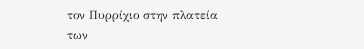τον Πυρρίχιο στην πλατεία των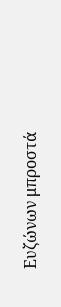Ευζώνων μπροστά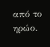από το ηρώο.